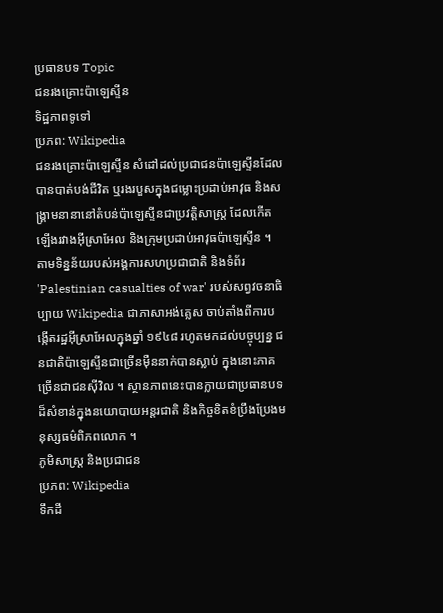ប្រធានបទ Topic
ជនរងគ្រោះប៉ាឡេស្ទីន
ទិដ្ឋភាពទូទៅ
ប្រភព: Wikipedia
ជនរងគ្រោះប៉ាឡេស្ទីន សំដៅដល់ប្រជាជនប៉ាឡេស្ទីនដែលបានបាត់បង់ជីវិត ឬរងរបួសក្នុងជម្លោះប្រដាប់អាវុធ និងសង្គ្រាមនានានៅតំបន់ប៉ាឡេស្ទីនជាប្រវត្តិសាស្ត្រ ដែលកើតឡើងរវាងអ៊ីស្រាអែល និងក្រុមប្រដាប់អាវុធប៉ាឡេស្ទីន ។ តាមទិន្នន័យរបស់អង្គការសហប្រជាជាតិ និងទំព័រ 'Palestinian casualties of war' របស់សព្វវចនាធិប្បាយ Wikipedia ជាភាសាអង់គ្លេស ចាប់តាំងពីការបង្កើតរដ្ឋអ៊ីស្រាអែលក្នុងឆ្នាំ ១៩៤៨ រហូតមកដល់បច្ចុប្បន្ន ជនជាតិប៉ាឡេស្ទីនជាច្រើនម៉ឺននាក់បានស្លាប់ ក្នុងនោះភាគច្រើនជាជនស៊ីវិល ។ ស្ថានភាពនេះបានក្លាយជាប្រធានបទដ៏សំខាន់ក្នុងនយោបាយអន្តរជាតិ និងកិច្ចខិតខំប្រឹងប្រែងមនុស្សធម៌ពិភពលោក ។
ភូមិសាស្ត្រ និងប្រជាជន
ប្រភព: Wikipedia
ទឹកដី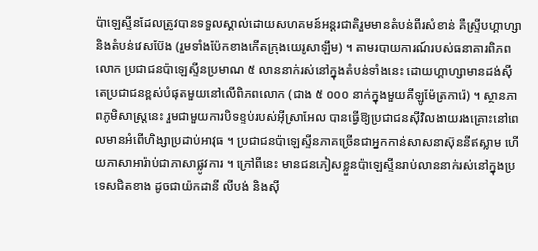ប៉ាឡេស្ទីនដែលត្រូវបានទទួលស្គាល់ដោយសហគមន៍អន្តរជាតិរួមមានតំបន់ពីរសំខាន់ គឺស្ទ្រីបហ្គាហ្សា និងតំបន់វេសប៊ែង (រួមទាំងប៉ែកខាងកើតក្រុងយេរូសាឡឹម) ។ តាមរបាយការណ៍របស់ធនាគារពិភពលោក ប្រជាជនប៉ាឡេស្ទីនប្រមាណ ៥ លាននាក់រស់នៅក្នុងតំបន់ទាំងនេះ ដោយហ្គាហ្សាមានដង់ស៊ីតេប្រជាជនខ្ពស់បំផុតមួយនៅលើពិភពលោក (ជាង ៥ ០០០ នាក់ក្នុងមួយគីឡូម៉ែត្រការ៉េ) ។ ស្ថានភាពភូមិសាស្ត្រនេះ រួមជាមួយការបិទខ្ទប់របស់អ៊ីស្រាអែល បានធ្វើឱ្យប្រជាជនស៊ីវិលងាយរងគ្រោះនៅពេលមានអំពើហិង្សាប្រដាប់អាវុធ ។ ប្រជាជនប៉ាឡេស្ទីនភាគច្រើនជាអ្នកកាន់សាសនាស៊ុននីឥស្លាម ហើយភាសាអារ៉ាប់ជាភាសាផ្លូវការ ។ ក្រៅពីនេះ មានជនភៀសខ្លួនប៉ាឡេស្ទីនរាប់លាននាក់រស់នៅក្នុងប្រទេសជិតខាង ដូចជាយ៉កដានី លីបង់ និងស៊ី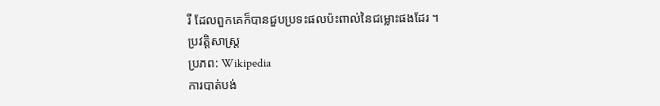រី ដែលពួកគេក៏បានជួបប្រទះផលប៉ះពាល់នៃជម្លោះផងដែរ ។
ប្រវត្តិសាស្ត្រ
ប្រភព: Wikipedia
ការបាត់បង់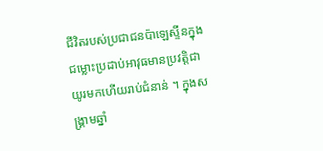ជីវិតរបស់ប្រជាជនប៉ាឡេស្ទីនក្នុងជម្លោះប្រដាប់អាវុធមានប្រវត្តិជាយូរមកហើយរាប់ជំនាន់ ។ ក្នុងសង្គ្រាមឆ្នាំ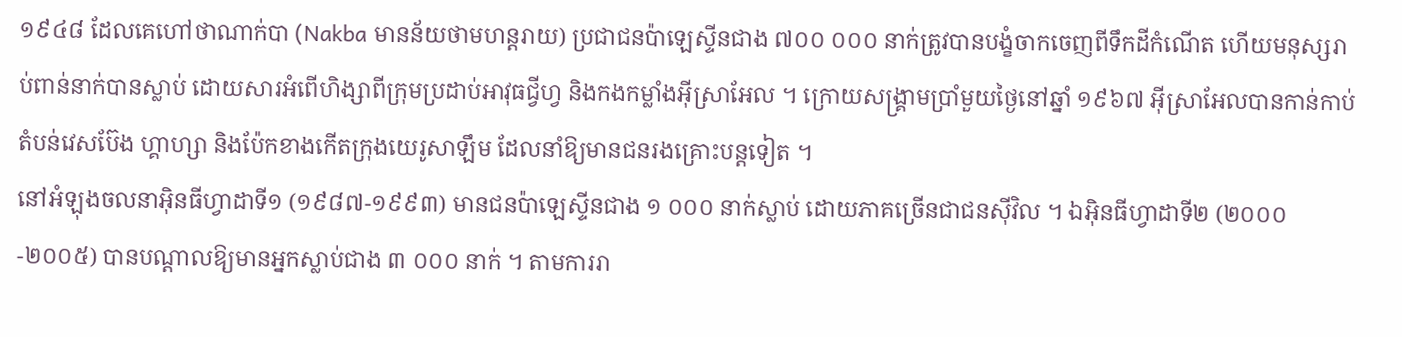១៩៤៨ ដែលគេហៅថាណាក់បា (Nakba មានន័យថាមហន្តរាយ) ប្រជាជនប៉ាឡេស្ទីនជាង ៧០០ ០០០ នាក់ត្រូវបានបង្ខំចាកចេញពីទឹកដីកំណើត ហើយមនុស្សរាប់ពាន់នាក់បានស្លាប់ ដោយសារអំពើហិង្សាពីក្រុមប្រដាប់អាវុធជ្វីហ្វ និងកងកម្លាំងអ៊ីស្រាអែល ។ ក្រោយសង្គ្រាមប្រាំមួយថ្ងៃនៅឆ្នាំ ១៩៦៧ អ៊ីស្រាអែលបានកាន់កាប់តំបន់វេសប៊ែង ហ្គាហ្សា និងប៉ែកខាងកើតក្រុងយេរូសាឡឹម ដែលនាំឱ្យមានជនរងគ្រោះបន្តទៀត ។
នៅអំឡុងចលនាអ៊ិនធីហ្វាដាទី១ (១៩៨៧-១៩៩៣) មានជនប៉ាឡេស្ទីនជាង ១ ០០០ នាក់ស្លាប់ ដោយភាគច្រើនជាជនស៊ីវិល ។ ឯអ៊ិនធីហ្វាដាទី២ (២០០០-២០០៥) បានបណ្តាលឱ្យមានអ្នកស្លាប់ជាង ៣ ០០០ នាក់ ។ តាមការរា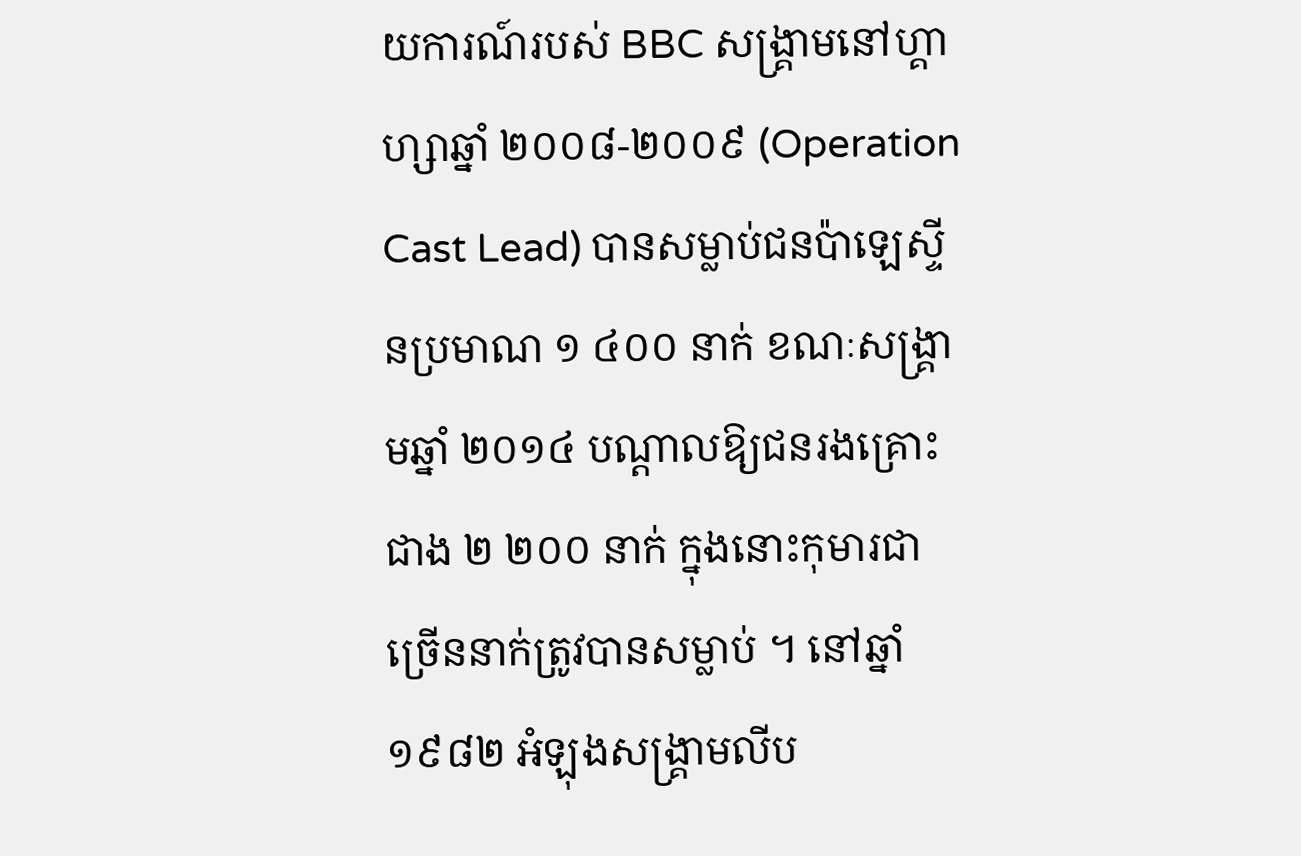យការណ៍របស់ BBC សង្គ្រាមនៅហ្គាហ្សាឆ្នាំ ២០០៨-២០០៩ (Operation Cast Lead) បានសម្លាប់ជនប៉ាឡេស្ទីនប្រមាណ ១ ៤០០ នាក់ ខណៈសង្គ្រាមឆ្នាំ ២០១៤ បណ្តាលឱ្យជនរងគ្រោះជាង ២ ២០០ នាក់ ក្នុងនោះកុមារជាច្រើននាក់ត្រូវបានសម្លាប់ ។ នៅឆ្នាំ ១៩៨២ អំឡុងសង្គ្រាមលីប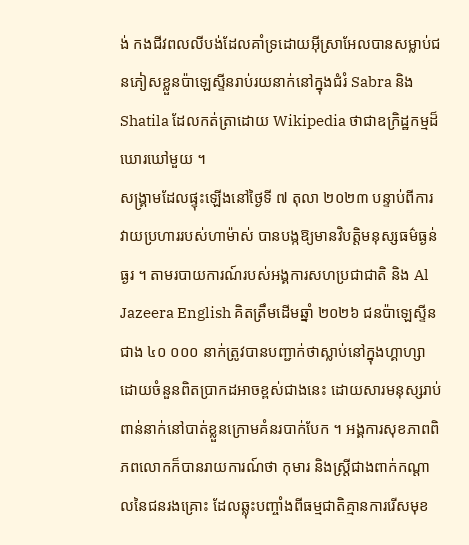ង់ កងជីវពលលីបង់ដែលគាំទ្រដោយអ៊ីស្រាអែលបានសម្លាប់ជនភៀសខ្លួនប៉ាឡេស្ទីនរាប់រយនាក់នៅក្នុងជំរំ Sabra និង Shatila ដែលកត់ត្រាដោយ Wikipedia ថាជាឧក្រិដ្ឋកម្មដ៏ឃោរឃៅមួយ ។
សង្គ្រាមដែលផ្ទុះឡើងនៅថ្ងៃទី ៧ តុលា ២០២៣ បន្ទាប់ពីការវាយប្រហាររបស់ហាម៉ាស់ បានបង្កឱ្យមានវិបត្តិមនុស្សធម៌ធ្ងន់ធ្ងរ ។ តាមរបាយការណ៍របស់អង្គការសហប្រជាជាតិ និង Al Jazeera English គិតត្រឹមដើមឆ្នាំ ២០២៦ ជនប៉ាឡេស្ទីនជាង ៤០ ០០០ នាក់ត្រូវបានបញ្ជាក់ថាស្លាប់នៅក្នុងហ្គាហ្សា ដោយចំនួនពិតប្រាកដអាចខ្ពស់ជាងនេះ ដោយសារមនុស្សរាប់ពាន់នាក់នៅបាត់ខ្លួនក្រោមគំនរបាក់បែក ។ អង្គការសុខភាពពិភពលោកក៏បានរាយការណ៍ថា កុមារ និងស្ត្រីជាងពាក់កណ្តាលនៃជនរងគ្រោះ ដែលឆ្លុះបញ្ចាំងពីធម្មជាតិគ្មានការរើសមុខ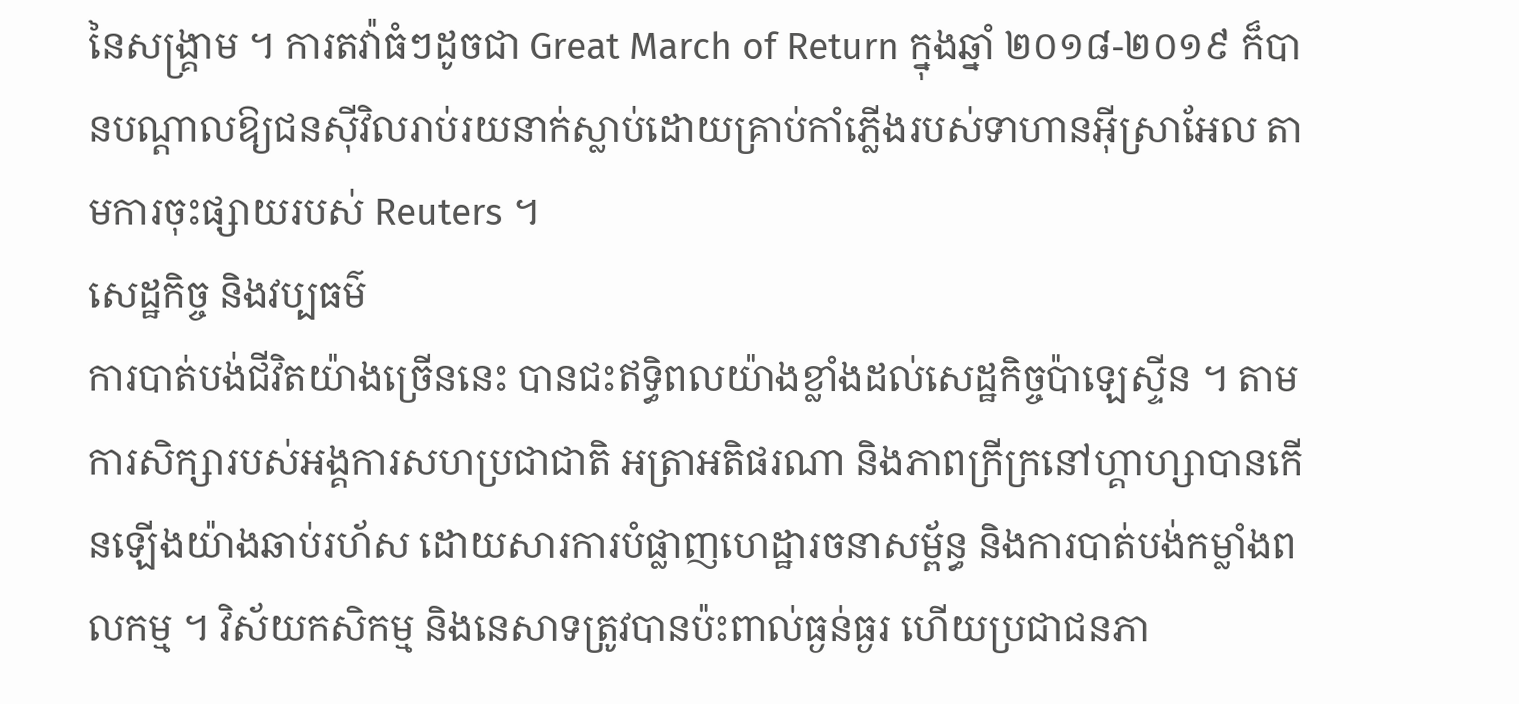នៃសង្គ្រាម ។ ការតវ៉ាធំៗដូចជា Great March of Return ក្នុងឆ្នាំ ២០១៨-២០១៩ ក៏បានបណ្តាលឱ្យជនស៊ីវិលរាប់រយនាក់ស្លាប់ដោយគ្រាប់កាំភ្លើងរបស់ទាហានអ៊ីស្រាអែល តាមការចុះផ្សាយរបស់ Reuters ។
សេដ្ឋកិច្ច និងវប្បធម៌
ការបាត់បង់ជីវិតយ៉ាងច្រើននេះ បានជះឥទ្ធិពលយ៉ាងខ្លាំងដល់សេដ្ឋកិច្ចប៉ាឡេស្ទីន ។ តាមការសិក្សារបស់អង្គការសហប្រជាជាតិ អត្រាអតិផរណា និងភាពក្រីក្រនៅហ្គាហ្សាបានកើនឡើងយ៉ាងឆាប់រហ័ស ដោយសារការបំផ្លាញហេដ្ឋារចនាសម្ព័ន្ធ និងការបាត់បង់កម្លាំងពលកម្ម ។ វិស័យកសិកម្ម និងនេសាទត្រូវបានប៉ះពាល់ធ្ងន់ធ្ងរ ហើយប្រជាជនភា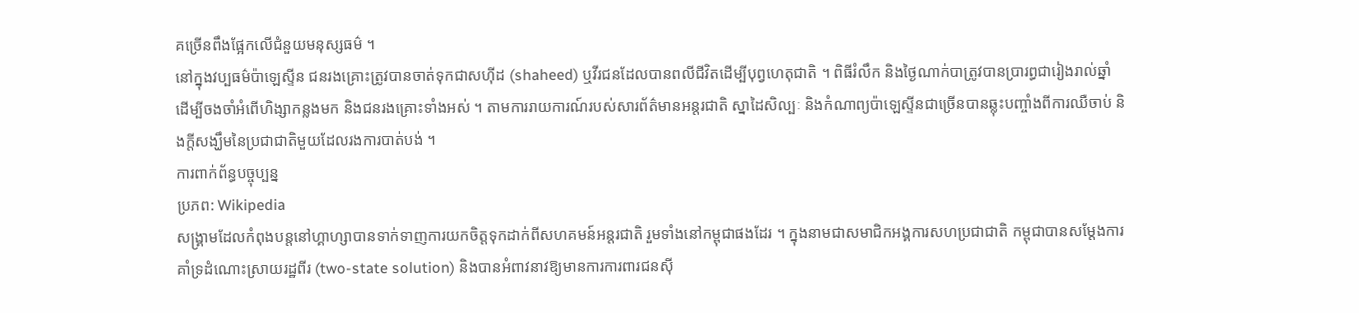គច្រើនពឹងផ្អែកលើជំនួយមនុស្សធម៌ ។
នៅក្នុងវប្បធម៌ប៉ាឡេស្ទីន ជនរងគ្រោះត្រូវបានចាត់ទុកជាសហ៊ីដ (shaheed) ឬវីរជនដែលបានពលីជីវិតដើម្បីបុព្វហេតុជាតិ ។ ពិធីរំលឹក និងថ្ងៃណាក់បាត្រូវបានប្រារព្ធជារៀងរាល់ឆ្នាំ ដើម្បីចងចាំអំពើហិង្សាកន្លងមក និងជនរងគ្រោះទាំងអស់ ។ តាមការរាយការណ៍របស់សារព័ត៌មានអន្តរជាតិ ស្នាដៃសិល្បៈ និងកំណាព្យប៉ាឡេស្ទីនជាច្រើនបានឆ្លុះបញ្ចាំងពីការឈឺចាប់ និងក្តីសង្ឃឹមនៃប្រជាជាតិមួយដែលរងការបាត់បង់ ។
ការពាក់ព័ន្ធបច្ចុប្បន្ន
ប្រភព: Wikipedia
សង្គ្រាមដែលកំពុងបន្តនៅហ្គាហ្សាបានទាក់ទាញការយកចិត្តទុកដាក់ពីសហគមន៍អន្តរជាតិ រួមទាំងនៅកម្ពុជាផងដែរ ។ ក្នុងនាមជាសមាជិកអង្គការសហប្រជាជាតិ កម្ពុជាបានសម្តែងការគាំទ្រដំណោះស្រាយរដ្ឋពីរ (two-state solution) និងបានអំពាវនាវឱ្យមានការការពារជនស៊ី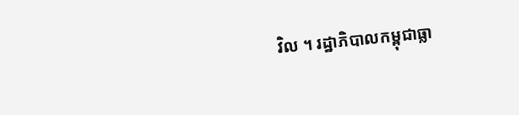វិល ។ រដ្ឋាភិបាលកម្ពុជាធ្លា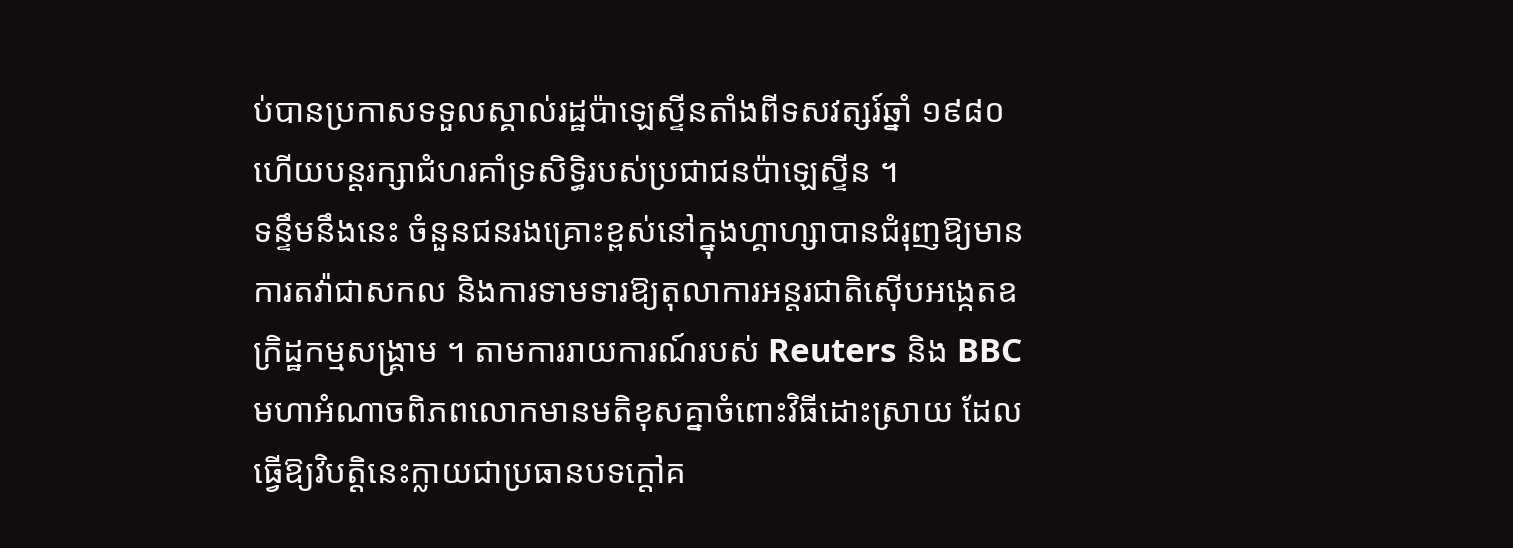ប់បានប្រកាសទទួលស្គាល់រដ្ឋប៉ាឡេស្ទីនតាំងពីទសវត្សរ៍ឆ្នាំ ១៩៨០ ហើយបន្តរក្សាជំហរគាំទ្រសិទ្ធិរបស់ប្រជាជនប៉ាឡេស្ទីន ។
ទន្ទឹមនឹងនេះ ចំនួនជនរងគ្រោះខ្ពស់នៅក្នុងហ្គាហ្សាបានជំរុញឱ្យមានការតវ៉ាជាសកល និងការទាមទារឱ្យតុលាការអន្តរជាតិស៊ើបអង្កេតឧក្រិដ្ឋកម្មសង្គ្រាម ។ តាមការរាយការណ៍របស់ Reuters និង BBC មហាអំណាចពិភពលោកមានមតិខុសគ្នាចំពោះវិធីដោះស្រាយ ដែលធ្វើឱ្យវិបត្តិនេះក្លាយជាប្រធានបទក្តៅគ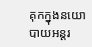គុកក្នុងនយោបាយអន្តរ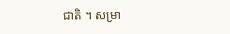ជាតិ ។ សម្រា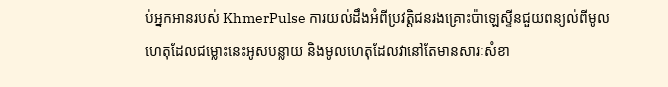ប់អ្នកអានរបស់ KhmerPulse ការយល់ដឹងអំពីប្រវត្តិជនរងគ្រោះប៉ាឡេស្ទីនជួយពន្យល់ពីមូលហេតុដែលជម្លោះនេះអូសបន្លាយ និងមូលហេតុដែលវានៅតែមានសារៈសំខា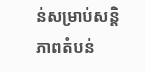ន់សម្រាប់សន្តិភាពតំបន់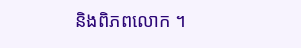និងពិភពលោក ។